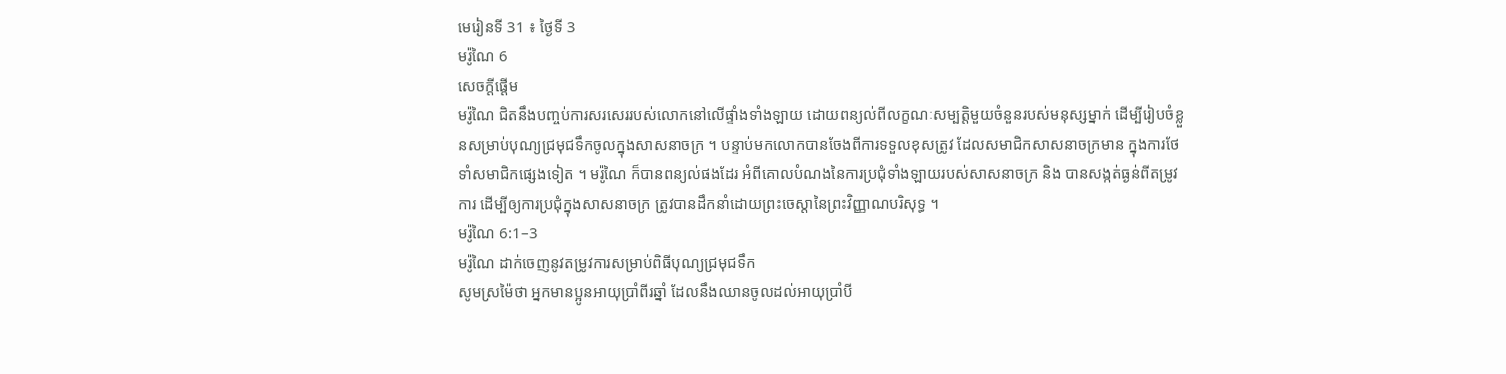មេរៀនទី 31 ៖ ថ្ងៃទី 3
មរ៉ូណៃ 6
សេចក្តីផ្ដើម
មរ៉ូណៃ ជិតនឹងបញ្ចប់ការសរសេររបស់លោកនៅលើផ្ទាំងទាំងឡាយ ដោយពន្យល់ពីលក្ខណៈសម្បត្តិមួយចំនួនរបស់មនុស្សម្នាក់ ដើម្បីរៀបចំខ្លួនសម្រាប់បុណ្យជ្រមុជទឹកចូលក្នុងសាសនាចក្រ ។ បន្ទាប់មកលោកបានចែងពីការទទួលខុសត្រូវ ដែលសមាជិកសាសនាចក្រមាន ក្នុងការថែទាំសមាជិកផ្សេងទៀត ។ មរ៉ូណៃ ក៏បានពន្យល់ផងដែរ អំពីគោលបំណងនៃការប្រជុំទាំងឡាយរបស់សាសនាចក្រ និង បានសង្កត់ធ្ងន់ពីតម្រូវការ ដើម្បីឲ្យការប្រជុំក្នុងសាសនាចក្រ ត្រូវបានដឹកនាំដោយព្រះចេស្ដានៃព្រះវិញ្ញាណបរិសុទ្ធ ។
មរ៉ូណៃ 6:1–3
មរ៉ូណៃ ដាក់ចេញនូវតម្រូវការសម្រាប់ពិធីបុណ្យជ្រមុជទឹក
សូមស្រម៉ៃថា អ្នកមានប្អូនអាយុប្រាំពីរឆ្នាំ ដែលនឹងឈានចូលដល់អាយុប្រាំបី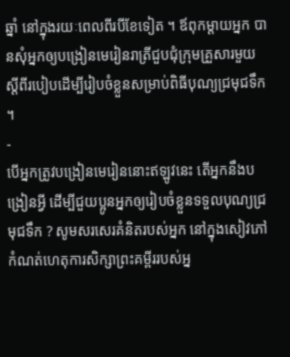ឆ្នាំ នៅក្នុងរយៈពេលពីរបីខែទៀត ។ ឪពុកម្ដាយអ្នក បានសុំអ្នកឲ្យបង្រៀនមេរៀនរាត្រីជួបជុំក្រុមគ្រួសារមួយ ស្ដីពីរបៀបដើម្បីរៀបចំខ្លួនសម្រាប់ពិធីបុណ្យជ្រមុជទឹក ។
-
បើអ្នកត្រូវបង្រៀនមេរៀននោះឥឡូវនេះ តើអ្នកនឹងបង្រៀនអ្វី ដើម្បីជួយប្អូនអ្នកឲ្យរៀបចំខ្លួនទទួលបុណ្យជ្រមុជទឹក ? សូមសរសេរគំនិតរបស់អ្នក នៅក្នុងសៀវភៅកំណត់ហេតុការសិក្សាព្រះគម្ពីររបស់អ្ន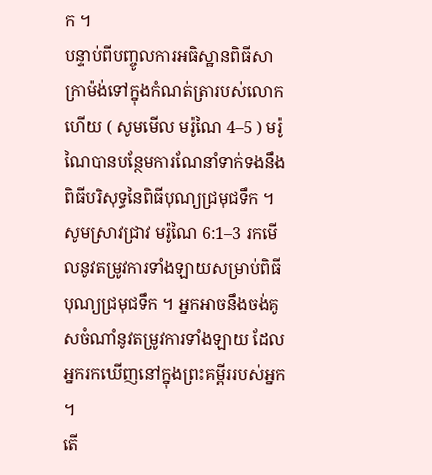ក ។
បន្ទាប់ពីបញ្ចូលការអធិស្ឋានពិធីសាក្រាម៉ង់ទៅក្នុងកំណត់ត្រារបស់លោកហើយ ( សូមមើល មរ៉ូណៃ 4–5 ) មរ៉ូណៃបានបន្ថែមការណែនាំទាក់ទងនឹងពិធីបរិសុទ្ធនៃពិធីបុណ្យជ្រមុជទឹក ។ សូមស្រាវជ្រាវ មរ៉ូណៃ 6:1–3 រកមើលនូវតម្រូវការទាំងឡាយសម្រាប់ពិធីបុណ្យជ្រមុជទឹក ។ អ្នកអាចនឹងចង់គូសចំណាំនូវតម្រូវការទាំងឡាយ ដែលអ្នករកឃើញនៅក្នុងព្រះគម្ពីររបស់អ្នក ។
តើ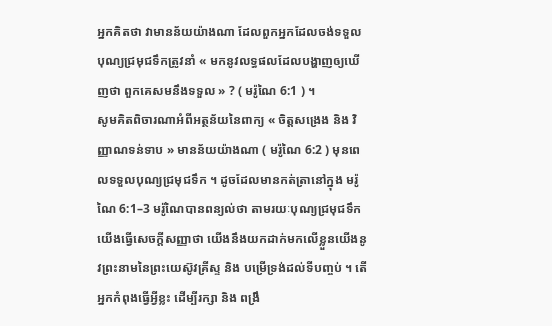អ្នកគិតថា វាមានន័យយ៉ាងណា ដែលពួកអ្នកដែលចង់ទទួលបុណ្យជ្រមុជទឹកត្រូវនាំ « មកនូវលទ្ធផលដែលបង្ហាញឲ្យឃើញថា ពួកគេសមនឹងទទួល » ? ( មរ៉ូណៃ 6:1 ) ។
សូមគិតពិចារណាអំពីអត្ថន័យនៃពាក្យ « ចិត្តសង្រេង និង វិញ្ញាណទន់ទាប » មានន័យយ៉ាងណា ( មរ៉ូណៃ 6:2 ) មុនពេលទទួលបុណ្យជ្រមុជទឹក ។ ដូចដែលមានកត់ត្រានៅក្នុង មរ៉ូណៃ 6:1–3 មរ៉ូណៃបានពន្យល់ថា តាមរយៈបុណ្យជ្រមុជទឹក យើងធ្វើសេចក្ដីសញ្ញាថា យើងនឹងយកដាក់មកលើខ្លួនយើងនូវព្រះនាមនៃព្រះយេស៊ូវគ្រីស្ទ និង បម្រើទ្រង់ដល់ទីបញ្ចប់ ។ តើអ្នកកំពុងធ្វើអ្វីខ្លះ ដើម្បីរក្សា និង ពង្រឹ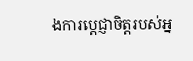ងការប្ដេជ្ញាចិត្តរបស់អ្ន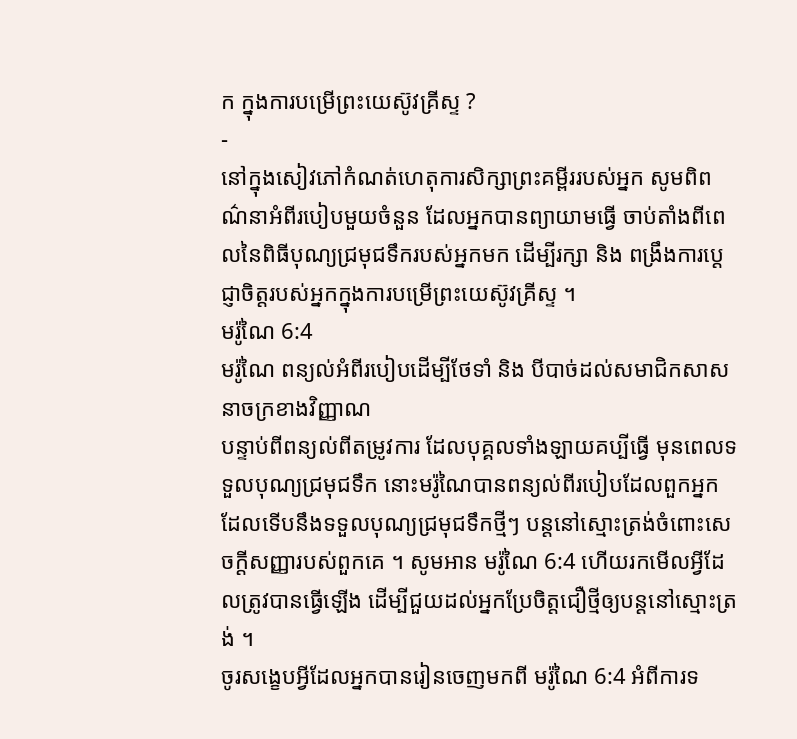ក ក្នុងការបម្រើព្រះយេស៊ូវគ្រីស្ទ ?
-
នៅក្នុងសៀវភៅកំណត់ហេតុការសិក្សាព្រះគម្ពីររបស់អ្នក សូមពិពណ៌នាអំពីរបៀបមួយចំនួន ដែលអ្នកបានព្យាយាមធ្វើ ចាប់តាំងពីពេលនៃពិធីបុណ្យជ្រមុជទឹករបស់អ្នកមក ដើម្បីរក្សា និង ពង្រឹងការប្ដេជ្ញាចិត្តរបស់អ្នកក្នុងការបម្រើព្រះយេស៊ូវគ្រីស្ទ ។
មរ៉ូណៃ 6:4
មរ៉ូណៃ ពន្យល់អំពីរបៀបដើម្បីថែទាំ និង បីបាច់ដល់សមាជិកសាសនាចក្រខាងវិញ្ញាណ
បន្ទាប់ពីពន្យល់ពីតម្រូវការ ដែលបុគ្គលទាំងឡាយគប្បីធ្វើ មុនពេលទទួលបុណ្យជ្រមុជទឹក នោះមរ៉ូណៃបានពន្យល់ពីរបៀបដែលពួកអ្នកដែលទើបនឹងទទួលបុណ្យជ្រមុជទឹកថ្មីៗ បន្តនៅស្មោះត្រង់ចំពោះសេចក្ដីសញ្ញារបស់ពួកគេ ។ សូមអាន មរ៉ូណៃ 6:4 ហើយរកមើលអ្វីដែលត្រូវបានធ្វើឡើង ដើម្បីជួយដល់អ្នកប្រែចិត្តជឿថ្មីឲ្យបន្តនៅស្មោះត្រង់ ។
ចូរសង្ខេបអ្វីដែលអ្នកបានរៀនចេញមកពី មរ៉ូណៃ 6:4 អំពីការទ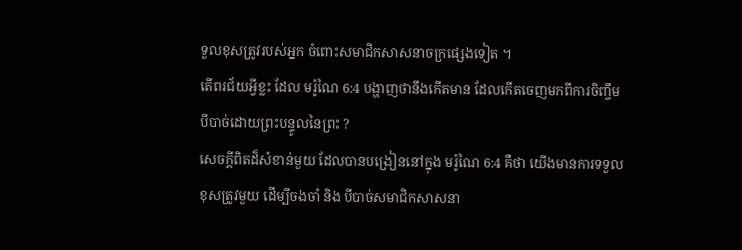ទួលខុសត្រូវរបស់អ្នក ចំពោះសមាជិកសាសនាចក្រផ្សេងទៀត ។
តើពរជ័យអ្វីខ្លះ ដែល មរ៉ូណៃ 6:4 បង្ហាញថានឹងកើតមាន ដែលកើតចេញមកពីការចិញ្ចឹមបីបាច់ដោយព្រះបន្ទូលនៃព្រះ ?
សេចក្ដីពិតដ៏សំខាន់មួយ ដែលបានបង្រៀននៅក្នុង មរ៉ូណៃ 6:4 គឺថា យើងមានការទទួលខុសត្រូវមួយ ដើម្បីចងចាំ និង បីបាច់សមាជិកសាសនា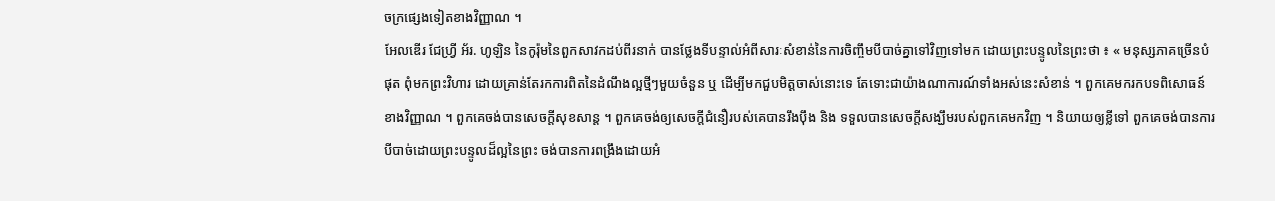ចក្រផ្សេងទៀតខាងវិញ្ញាណ ។
អែលឌើរ ជែហ្វ្រី អ័រ. ហូឡិន នៃកូរ៉ុមនៃពួកសាវកដប់ពីរនាក់ បានថ្លែងទីបន្ទាល់អំពីសារៈសំខាន់នៃការចិញ្ចឹមបីបាច់គ្នាទៅវិញទៅមក ដោយព្រះបន្ទូលនៃព្រះថា ៖ « មនុស្សភាគច្រើនបំផុត ពុំមកព្រះវិហារ ដោយគ្រាន់តែរកការពិតនៃដំណឹងល្អថ្មីៗមួយចំនួន ឬ ដើម្បីមកជួបមិត្តចាស់នោះទេ តែទោះជាយ៉ាងណាការណ៍ទាំងអស់នេះសំខាន់ ។ ពួកគេមករកបទពិសោធន៍ខាងវិញ្ញាណ ។ ពួកគេចង់បានសេចក្ដីសុខសាន្ត ។ ពួកគេចង់ឲ្យសេចក្ដីជំនឿរបស់គេបានរឹងប៉ឹង និង ទទួលបានសេចក្ដីសង្ឃឹមរបស់ពួកគេមកវិញ ។ និយាយឲ្យខ្លីទៅ ពួកគេចង់បានការបីបាច់ដោយព្រះបន្ទូលដ៏ល្អនៃព្រះ ចង់បានការពង្រឹងដោយអំ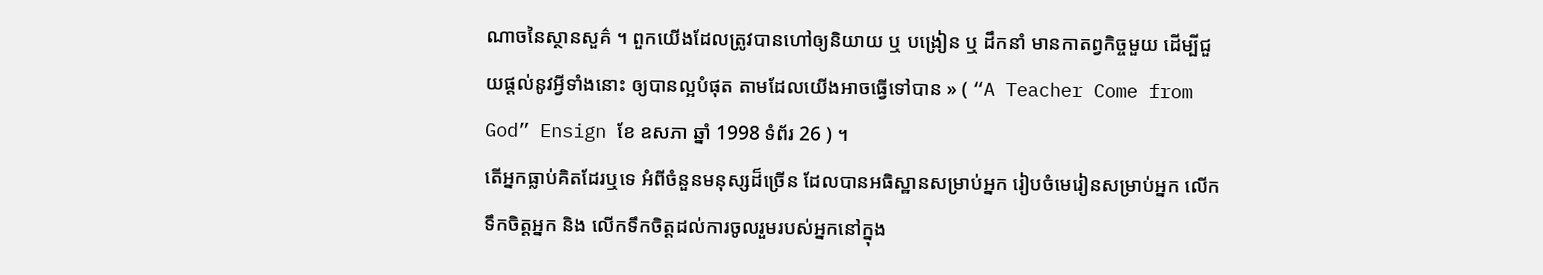ណាចនៃស្ថានសួគ៌ ។ ពួកយើងដែលត្រូវបានហៅឲ្យនិយាយ ឬ បង្រៀន ឬ ដឹកនាំ មានកាតព្វកិច្ចមួយ ដើម្បីជួយផ្ដល់នូវអ្វីទាំងនោះ ឲ្យបានល្អបំផុត តាមដែលយើងអាចធ្វើទៅបាន » ( “A Teacher Come from God” Ensign ខែ ឧសភា ឆ្នាំ 1998 ទំព័រ 26 ) ។
តើអ្នកធ្លាប់គិតដែរឬទេ អំពីចំនួនមនុស្សដ៏ច្រើន ដែលបានអធិស្ឋានសម្រាប់អ្នក រៀបចំមេរៀនសម្រាប់អ្នក លើកទឹកចិត្តអ្នក និង លើកទឹកចិត្តដល់ការចូលរួមរបស់អ្នកនៅក្នុង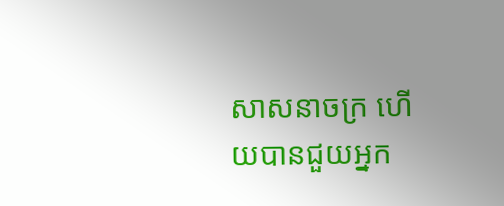សាសនាចក្រ ហើយបានជួយអ្នក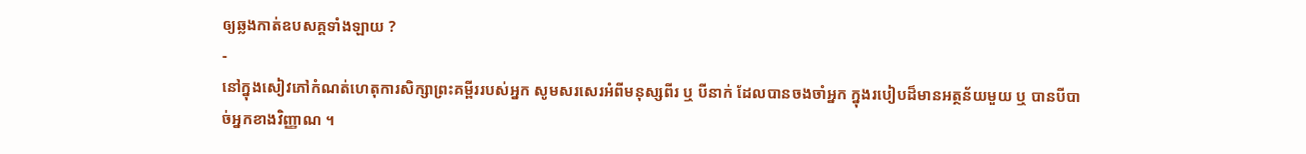ឲ្យឆ្លងកាត់ឧបសគ្គទាំងឡាយ ?
-
នៅក្នុងសៀវភៅកំណត់ហេតុការសិក្សាព្រះគម្ពីររបស់អ្នក សូមសរសេរអំពីមនុស្សពីរ ឬ បីនាក់ ដែលបានចងចាំអ្នក ក្នុងរបៀបដ៏មានអត្ថន័យមួយ ឬ បានបីបាច់អ្នកខាងវិញ្ញាណ ។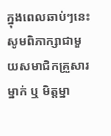ក្នុងពេលឆាប់ៗនេះ សូមពិភាក្សាជាមួយសមាជិកគ្រួសារម្នាក់ ឬ មិត្តម្នា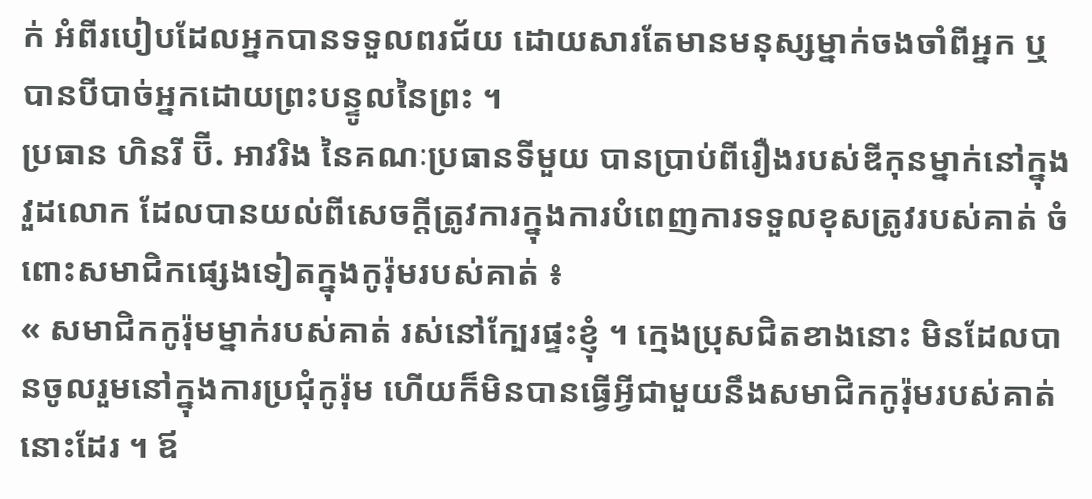ក់ អំពីរបៀបដែលអ្នកបានទទួលពរជ័យ ដោយសារតែមានមនុស្សម្នាក់ចងចាំពីអ្នក ឬ បានបីបាច់អ្នកដោយព្រះបន្ទូលនៃព្រះ ។
ប្រធាន ហិនរី ប៊ី. អាវរិង នៃគណៈប្រធានទីមួយ បានប្រាប់ពីរឿងរបស់ឌីកុនម្នាក់នៅក្នុងវួដលោក ដែលបានយល់ពីសេចក្ដីត្រូវការក្នុងការបំពេញការទទួលខុសត្រូវរបស់គាត់ ចំពោះសមាជិកផ្សេងទៀតក្នុងកូរ៉ុមរបស់គាត់ ៖
« សមាជិកកូរ៉ុមម្នាក់របស់គាត់ រស់នៅក្បែរផ្ទះខ្ញុំ ។ ក្មេងប្រុសជិតខាងនោះ មិនដែលបានចូលរួមនៅក្នុងការប្រជុំកូរ៉ុម ហើយក៏មិនបានធ្វើអ្វីជាមួយនឹងសមាជិកកូរ៉ុមរបស់គាត់នោះដែរ ។ ឪ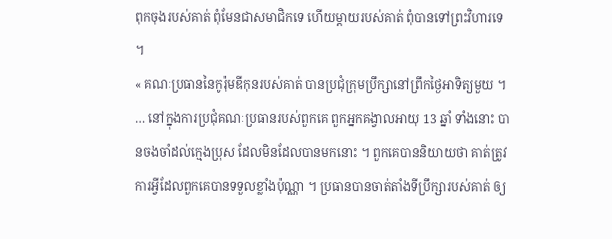ពុកចុងរបស់គាត់ ពុំមែនជាសមាជិកទេ ហើយម្ដាយរបស់គាត់ ពុំបានទៅព្រះវិហារទេ ។
« គណៈប្រធាននៃកូរ៉ុមឌីកុនរបស់គាត់ បានប្រជុំក្រុមប្រឹក្សានៅព្រឹកថ្ងៃអាទិត្យមួយ ។ … នៅក្នុងការប្រជុំគណៈប្រធានរបស់ពួកគេ ពួកអ្នកគង្វាលអាយុ 13 ឆ្នាំ ទាំងនោះ បានចងចាំដល់ក្មេងប្រុស ដែលមិនដែលបានមកនោះ ។ ពួកគេបាននិយាយថា គាត់ត្រូវការអ្វីដែលពួកគេបានទទួលខ្លាំងប៉ុណ្ណា ។ ប្រធានបានចាត់តាំងទីប្រឹក្សារបស់គាត់ ឲ្យ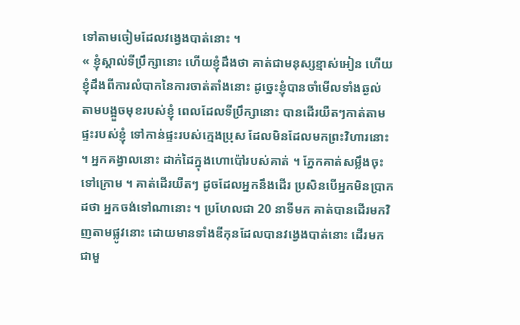ទៅតាមចៀមដែលវង្វេងបាត់នោះ ។
« ខ្ញុំស្គាល់ទីប្រឹក្សានោះ ហើយខ្ញុំដឹងថា គាត់ជាមនុស្សខ្មាស់អៀន ហើយខ្ញុំដឹងពីការលំបាកនៃការចាត់តាំងនោះ ដូច្នេះខ្ញុំបានចាំមើលទាំងឆ្ងល់ តាមបង្អួចមុខរបស់ខ្ញុំ ពេលដែលទីប្រឹក្សានោះ បានដើរយឺតៗកាត់តាមផ្ទះរបស់ខ្ញុំ ទៅកាន់ផ្ទះរបស់ក្មេងប្រុស ដែលមិនដែលមកព្រះវិហារនោះ ។ អ្នកគង្វាលនោះ ដាក់ដៃក្នុងហោប៉ៅរបស់គាត់ ។ ភ្នែកគាត់សម្លឹងចុះទៅក្រោម ។ គាត់ដើរយឺតៗ ដូចដែលអ្នកនឹងដើរ ប្រសិនបើអ្នកមិនប្រាកដថា អ្នកចង់ទៅណានោះ ។ ប្រហែលជា 20 នាទីមក គាត់បានដើរមកវិញតាមផ្លូវនោះ ដោយមានទាំងឌីកុនដែលបានវង្វេងបាត់នោះ ដើរមកជាមួ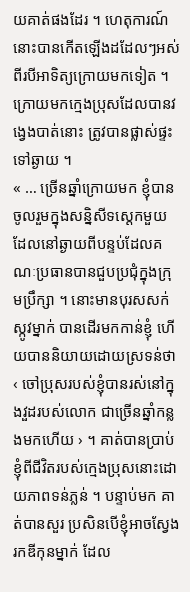យគាត់ផងដែរ ។ ហេតុការណ៍នោះបានកើតឡើងដដែលៗអស់ពីរបីអាទិត្យក្រោយមកទៀត ។ ក្រោយមកក្មេងប្រុសដែលបានវង្វេងបាត់នោះ ត្រូវបានផ្លាស់ផ្ទះទៅឆ្ងាយ ។
« … ច្រើនឆ្នាំក្រោយមក ខ្ញុំបានចូលរួមក្នុងសន្និសីទស្ដេកមួយ ដែលនៅឆ្ងាយពីបន្ទប់ដែលគណៈប្រធានបានជួបប្រជុំក្នុងក្រុមប្រឹក្សា ។ នោះមានបុរសសក់ស្កូវម្នាក់ បានដើរមកកាន់ខ្ញុំ ហើយបាននិយាយដោយស្រទន់ថា ‹ ចៅប្រុសរបស់ខ្ញុំបានរស់នៅក្នុងវួដរបស់លោក ជាច្រើនឆ្នាំកន្លងមកហើយ › ។ គាត់បានប្រាប់ខ្ញុំពីជីវិតរបស់ក្មេងប្រុសនោះដោយភាពទន់ភ្លន់ ។ បន្ទាប់មក គាត់បានសួរ ប្រសិនបើខ្ញុំអាចស្វែងរកឌីកុនម្នាក់ ដែល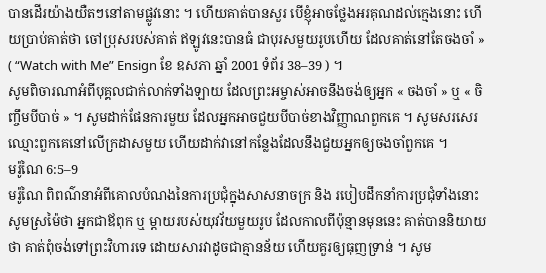បានដើរយ៉ាងយឺតៗនៅតាមផ្លូវនោះ ។ ហើយគាត់បានសួរ បើខ្ញុំអាចថ្លែងអរគុណដល់ក្មេងនោះ ហើយប្រាប់គាត់ថា ចៅប្រុសរបស់គាត់ ឥឡូវនេះបានធំ ជាបុរសមួយរូបហើយ ដែលគាត់នៅតែចងចាំ » ( “Watch with Me” Ensign ខែ ឧសភា ឆ្នាំ 2001 ទំព័រ 38–39 ) ។
សូមពិចារណាអំពីបុគ្គលជាក់លាក់ទាំងឡាយ ដែលព្រះអម្ចាស់អាចនឹងចង់ឲ្យអ្នក « ចងចាំ » ឬ « ចិញ្ចឹមបីបាច់ » ។ សូមដាក់ផែនការមួយ ដែលអ្នកអាចជួយបីបាច់ខាងវិញ្ញាណពួកគេ ។ សូមសរសេរឈ្មោះពួកគេនៅលើក្រដាសមួយ ហើយដាក់វានៅកន្លែងដែលនឹងជួយអ្នកឲ្យចងចាំពួកគេ ។
មរ៉ូណៃ 6:5–9
មរ៉ូណៃ ពិពណ៌នាអំពីគោលបំណងនៃការប្រជុំក្នុងសាសនាចក្រ និង របៀបដឹកនាំការប្រជុំទាំងនោះ
សូមស្រម៉ៃថា អ្នកជាឪពុក ឬ ម្ដាយរបស់យុវវ័យមួយរូប ដែលកាលពីប៉ុន្មានមុននេះ គាត់បាននិយាយថា គាត់ពុំចង់ទៅព្រះវិហារទេ ដោយសារវាដូចជាគ្មានន័យ ហើយគួរឲ្យធុញទ្រាន់ ។ សូម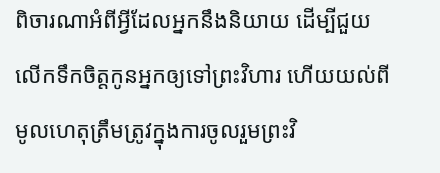ពិចារណាអំពីអ្វីដែលអ្នកនឹងនិយាយ ដើម្បីជួយលើកទឹកចិត្តកូនអ្នកឲ្យទៅព្រះវិហារ ហើយយល់ពីមូលហេតុត្រឹមត្រូវក្នុងការចូលរួមព្រះវិ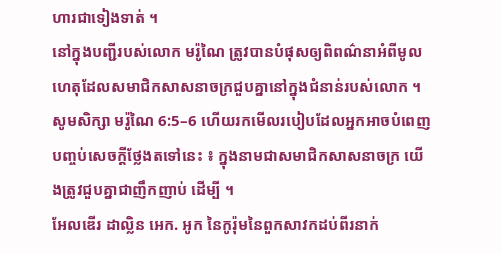ហារជាទៀងទាត់ ។
នៅក្នុងបញ្ជីរបស់លោក មរ៉ូណៃ ត្រូវបានបំផុសឲ្យពិពណ៌នាអំពីមូលហេតុដែលសមាជិកសាសនាចក្រជួបគ្នានៅក្នុងជំនាន់របស់លោក ។ សូមសិក្សា មរ៉ូណៃ 6:5–6 ហើយរកមើលរបៀបដែលអ្នកអាចបំពេញបញ្ចប់សេចក្ដីថ្លែងតទៅនេះ ៖ ក្នុងនាមជាសមាជិកសាសនាចក្រ យើងត្រូវជួបគ្នាជាញឹកញាប់ ដើម្បី ។
អែលឌើរ ដាល្លិន អេក. អូក នៃកូរ៉ុមនៃពួកសាវកដប់ពីរនាក់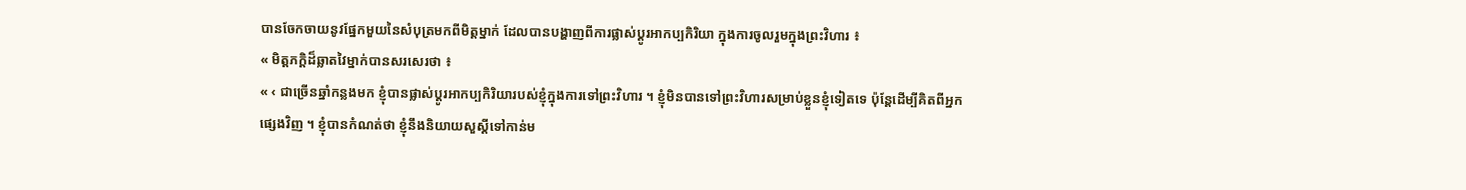បានចែកចាយនូវផ្នែកមួយនៃសំបុត្រមកពីមិត្តម្នាក់ ដែលបានបង្ហាញពីការផ្លាស់ប្ដូរអាកប្បកិរិយា ក្នុងការចូលរួមក្នុងព្រះវិហារ ៖
« មិត្តភក្ដិដ៏ឆ្លាតវៃម្នាក់បានសរសេរថា ៖
« ‹ ជាច្រើនឆ្នាំកន្លងមក ខ្ញុំបានផ្លាស់ប្ដូរអាកប្បកិរិយារបស់ខ្ញុំក្នុងការទៅព្រះវិហារ ។ ខ្ញុំមិនបានទៅព្រះវិហារសម្រាប់ខ្លួនខ្ញុំទៀតទេ ប៉ុន្តែដើម្បីគិតពីអ្នកផ្សេងវិញ ។ ខ្ញុំបានកំណត់ថា ខ្ញុំនឹងនិយាយសួស្ដីទៅកាន់ម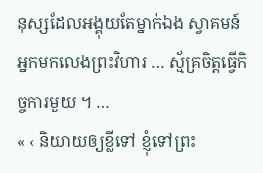នុស្សដែលអង្គុយតែម្នាក់ឯង ស្វាគមន៍អ្នកមកលេងព្រះវិហារ … ស្ម័គ្រចិត្តធ្វើកិច្ចការមួយ ។ …
« ‹ និយាយឲ្យខ្លីទៅ ខ្ញុំទៅព្រះ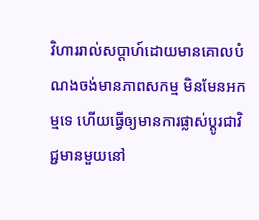វិហាររាល់សប្ដាហ៍ដោយមានគោលបំណងចង់មានភាពសកម្ម មិនមែនអកម្មទេ ហើយធ្វើឲ្យមានការផ្លាស់ប្ដូរជាវិជ្ជមានមួយនៅ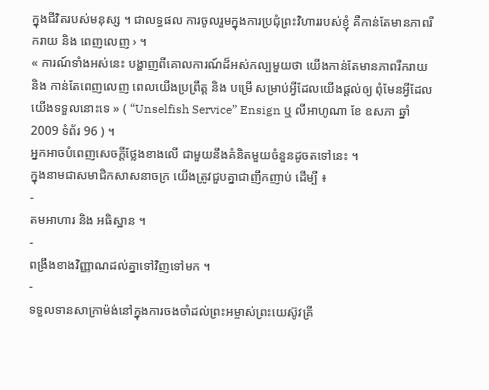ក្នុងជីវិតរបស់មនុស្ស ។ ជាលទ្ធផល ការចូលរួមក្នុងការប្រជុំព្រះវិហាររបស់ខ្ញុំ គឺកាន់តែមានភាពរីករាយ និង ពេញលេញ › ។
« ការណ៍ទាំងអស់នេះ បង្ហាញពីគោលការណ៍ដ៏អស់កល្បមួយថា យើងកាន់តែមានភាពរីករាយ និង កាន់តែពេញលេញ ពេលយើងប្រព្រឹត្ត និង បម្រើ សម្រាប់អ្វីដែលយើងផ្ដល់ឲ្យ ពុំមែនអ្វីដែលយើងទទួលនោះទេ » ( “Unselfish Service” Ensign ឬ លីអាហូណា ខែ ឧសភា ឆ្នាំ 2009 ទំព័រ 96 ) ។
អ្នកអាចបំពេញសេចក្ដីថ្លែងខាងលើ ជាមួយនឹងគំនិតមួយចំនួនដូចតទៅនេះ ។
ក្នុងនាមជាសមាជិកសាសនាចក្រ យើងត្រូវជួបគ្នាជាញឹកញាប់ ដើម្បី ៖
-
តមអាហារ និង អធិស្ឋាន ។
-
ពង្រឹងខាងវិញ្ញាណដល់គ្នាទៅវិញទៅមក ។
-
ទទួលទានសាក្រាម៉ង់នៅក្នុងការចងចាំដល់ព្រះអម្ចាស់ព្រះយេស៊ូវគ្រី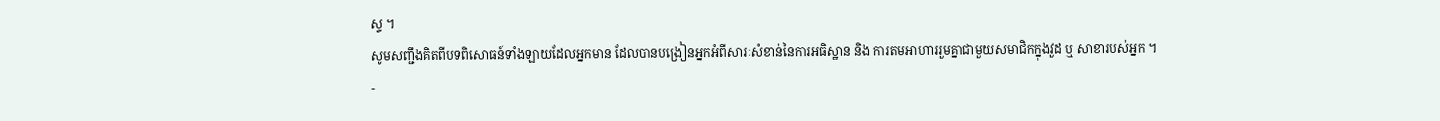ស្ទ ។
សូមសញ្ជឹងគិតពីបទពិសោធន៍ទាំងឡាយដែលអ្នកមាន ដែលបានបង្រៀនអ្នកអំពីសារៈសំខាន់នៃការអធិស្ឋាន និង ការតមអាហាររួមគ្នាជាមួយសមាជិកក្នុងវួដ ឬ សាខារបស់អ្នក ។
-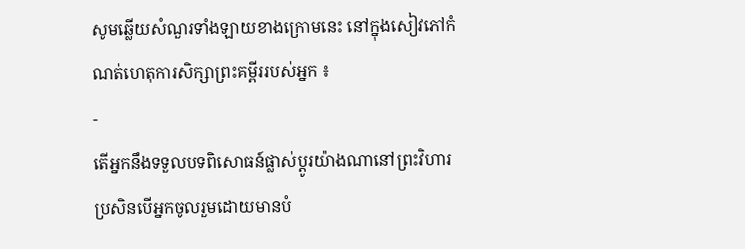សូមឆ្លើយសំណួរទាំងឡាយខាងក្រោមនេះ នៅក្នុងសៀវភៅកំណត់ហេតុការសិក្សាព្រះគម្ពីររបស់អ្នក ៖
-
តើអ្នកនឹងទទួលបទពិសោធន៍ផ្លាស់ប្ដូរយ៉ាងណានៅព្រះវិហារ ប្រសិនបើអ្នកចូលរួមដោយមានបំ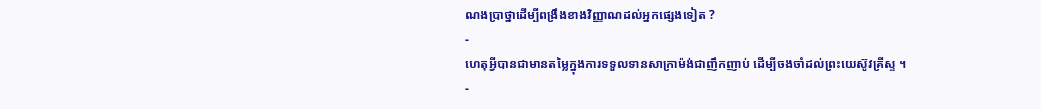ណងប្រាថ្នាដើម្បីពង្រឹងខាងវិញ្ញាណដល់អ្នកផ្សេងទៀត ?
-
ហេតុអ្វីបានជាមានតម្លៃក្នុងការទទួលទានសាក្រាម៉ង់ជាញឹកញាប់ ដើម្បីចងចាំដល់ព្រះយេស៊ូវគ្រីស្ទ ។
-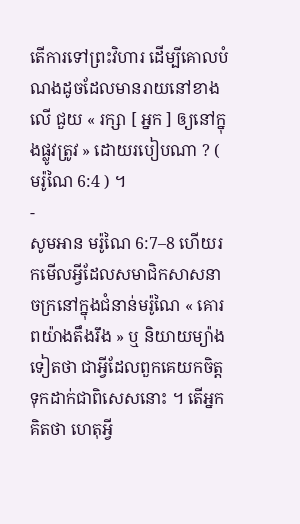តើការទៅព្រះវិហារ ដើម្បីគោលបំណងដូចដែលមានរាយនៅខាងលើ ជួយ « រក្សា [ អ្នក ] ឲ្យនៅក្នុងផ្លូវត្រូវ » ដោយរបៀបណា ? ( មរ៉ូណៃ 6:4 ) ។
-
សូមអាន មរ៉ូណៃ 6:7–8 ហើយរកមើលអ្វីដែលសមាជិកសាសនាចក្រនៅក្នុងជំនាន់មរ៉ូណៃ « គោរពយ៉ាងតឹងរឹង » ឬ និយាយម្យ៉ាងទៀតថា ជាអ្វីដែលពួកគេយកចិត្តទុកដាក់ជាពិសេសនោះ ។ តើអ្នកគិតថា ហេតុអ្វី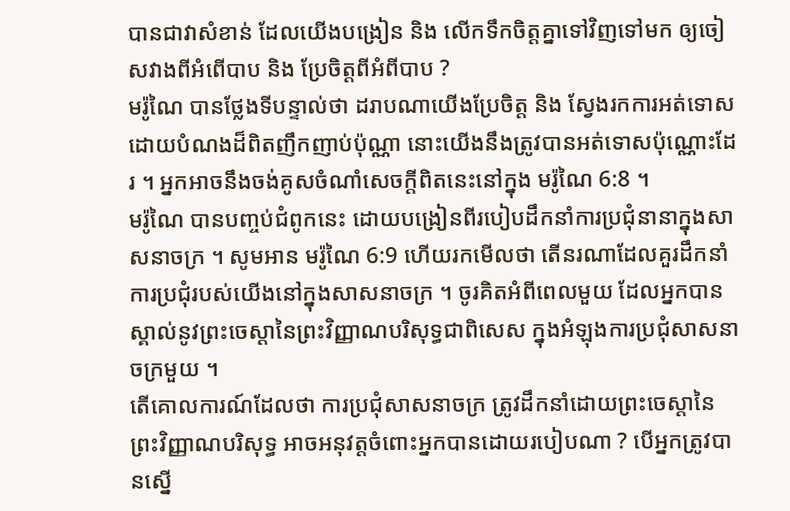បានជាវាសំខាន់ ដែលយើងបង្រៀន និង លើកទឹកចិត្តគ្នាទៅវិញទៅមក ឲ្យចៀសវាងពីអំពើបាប និង ប្រែចិត្តពីអំពីបាប ?
មរ៉ូណៃ បានថ្លែងទីបន្ទាល់ថា ដរាបណាយើងប្រែចិត្ត និង ស្វែងរកការអត់ទោសដោយបំណងដ៏ពិតញឹកញាប់ប៉ុណ្ណា នោះយើងនឹងត្រូវបានអត់ទោសប៉ុណ្ណោះដែរ ។ អ្នកអាចនឹងចង់គូសចំណាំសេចក្ដីពិតនេះនៅក្នុង មរ៉ូណៃ 6:8 ។
មរ៉ូណៃ បានបញ្ចប់ជំពូកនេះ ដោយបង្រៀនពីរបៀបដឹកនាំការប្រជុំនានាក្នុងសាសនាចក្រ ។ សូមអាន មរ៉ូណៃ 6:9 ហើយរកមើលថា តើនរណាដែលគួរដឹកនាំការប្រជុំរបស់យើងនៅក្នុងសាសនាចក្រ ។ ចូរគិតអំពីពេលមួយ ដែលអ្នកបានស្គាល់នូវព្រះចេស្ដានៃព្រះវិញ្ញាណបរិសុទ្ធជាពិសេស ក្នុងអំឡុងការប្រជុំសាសនាចក្រមួយ ។
តើគោលការណ៍ដែលថា ការប្រជុំសាសនាចក្រ ត្រូវដឹកនាំដោយព្រះចេស្ដានៃព្រះវិញ្ញាណបរិសុទ្ធ អាចអនុវត្តចំពោះអ្នកបានដោយរបៀបណា ? បើអ្នកត្រូវបានស្នើ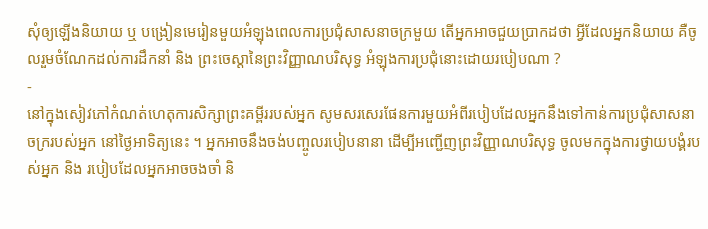សុំឲ្យឡើងនិយាយ ឬ បង្រៀនមេរៀនមួយអំឡុងពេលការប្រជុំសាសនាចក្រមួយ តើអ្នកអាចជួយប្រាកដថា អ្វីដែលអ្នកនិយាយ គឺចូលរួមចំណែកដល់ការដឹកនាំ និង ព្រះចេស្ដានៃព្រះវិញ្ញាណបរិសុទ្ធ អំឡុងការប្រជុំនោះដោយរបៀបណា ?
-
នៅក្នុងសៀវភៅកំណត់ហេតុការសិក្សាព្រះគម្ពីររបស់អ្នក សូមសរសេរផែនការមួយអំពីរបៀបដែលអ្នកនឹងទៅកាន់ការប្រជុំសាសនាចក្ររបស់អ្នក នៅថ្ងៃអាទិត្យនេះ ។ អ្នកអាចនឹងចង់បញ្ចូលរបៀបនានា ដើម្បីអញ្ជើញព្រះវិញ្ញាណបរិសុទ្ធ ចូលមកក្នុងការថ្វាយបង្គំរបស់អ្នក និង របៀបដែលអ្នកអាចចងចាំ និ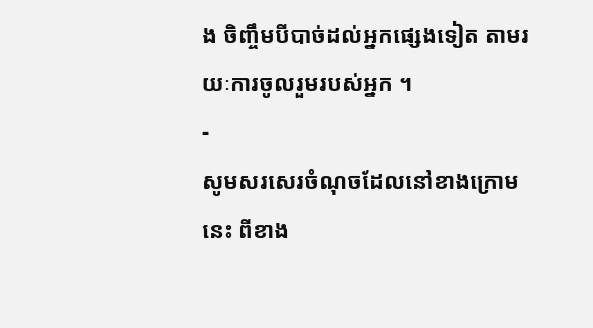ង ចិញ្ចឹមបីបាច់ដល់អ្នកផ្សេងទៀត តាមរយៈការចូលរួមរបស់អ្នក ។
-
សូមសរសេរចំណុចដែលនៅខាងក្រោមនេះ ពីខាង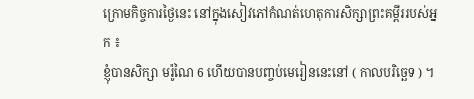ក្រោមកិច្ចការថ្ងៃនេះ នៅក្នុងសៀវភៅកំណត់ហេតុការសិក្សាព្រះគម្ពីររបស់អ្នក ៖
ខ្ញុំបានសិក្សា មរ៉ូណៃ 6 ហើយបានបញ្ចប់មេរៀននេះនៅ ( កាលបរិច្ឆេទ ) ។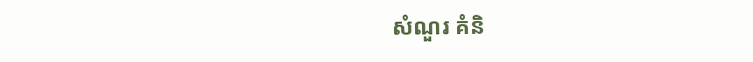សំណួរ គំនិ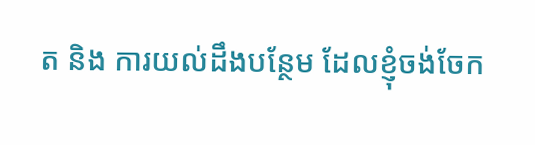ត និង ការយល់ដឹងបន្ថែម ដែលខ្ញុំចង់ចែក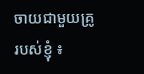ចាយជាមួយគ្រូរបស់ខ្ញុំ ៖